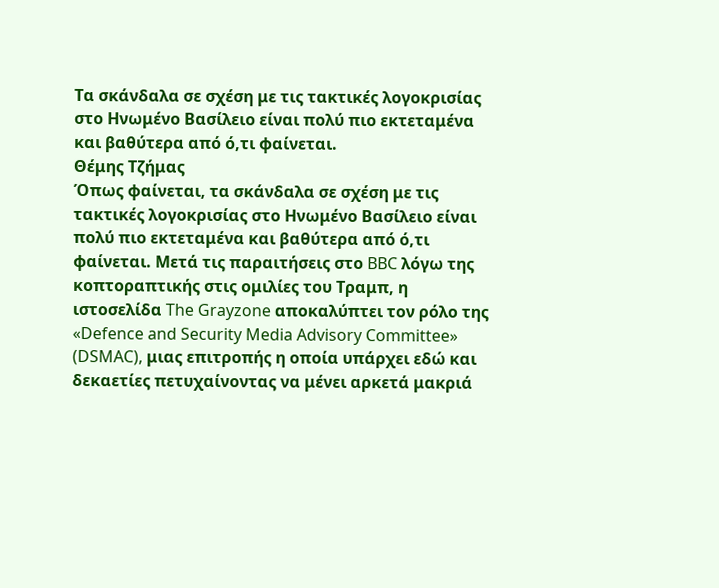Τα σκάνδαλα σε σχέση με τις τακτικές λογοκρισίας στο Ηνωμένο Βασίλειο είναι πολύ πιο εκτεταμένα και βαθύτερα από ό,τι φαίνεται.
Θέμης Τζήμας
Όπως φαίνεται, τα σκάνδαλα σε σχέση με τις τακτικές λογοκρισίας στο Ηνωμένο Βασίλειο είναι πολύ πιο εκτεταμένα και βαθύτερα από ό,τι φαίνεται. Μετά τις παραιτήσεις στο BBC λόγω της κοπτοραπτικής στις ομιλίες του Τραμπ, η ιστοσελίδα The Grayzone αποκαλύπτει τον ρόλο της «Defence and Security Media Advisory Committee» (DSMAC), μιας επιτροπής η οποία υπάρχει εδώ και δεκαετίες πετυχαίνοντας να μένει αρκετά μακριά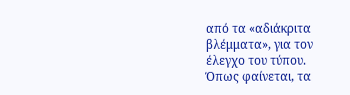από τα «αδιάκριτα βλέμματα», για τον έλεγχο του τύπου.
Όπως φαίνεται, τα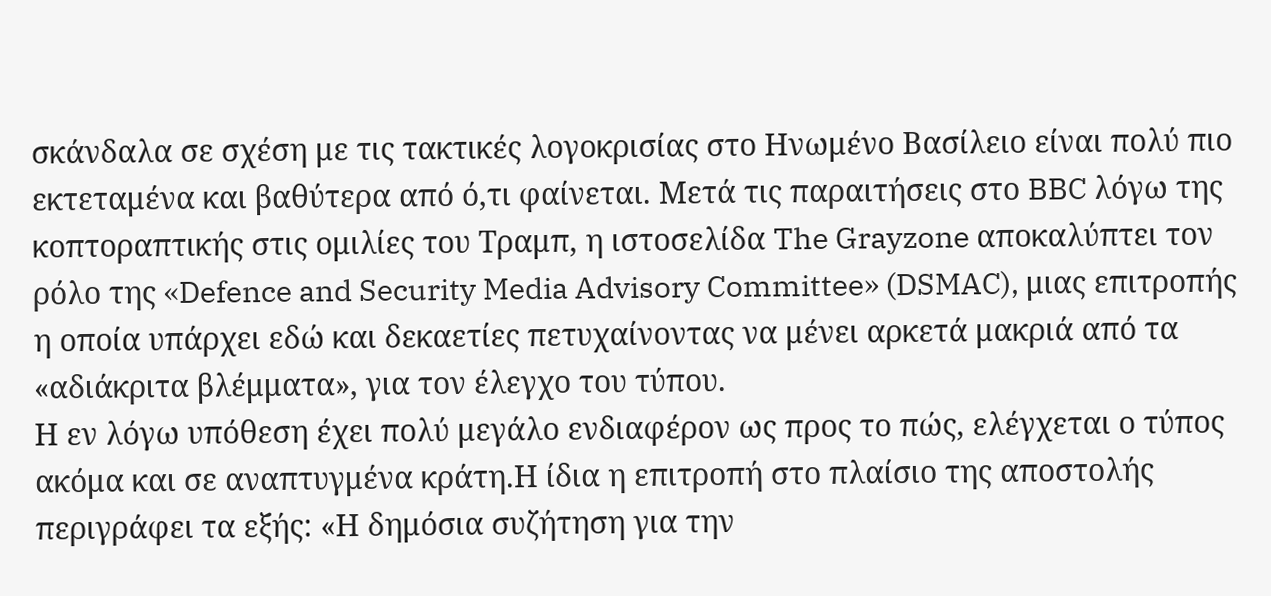σκάνδαλα σε σχέση με τις τακτικές λογοκρισίας στο Ηνωμένο Βασίλειο είναι πολύ πιο εκτεταμένα και βαθύτερα από ό,τι φαίνεται. Μετά τις παραιτήσεις στο BBC λόγω της κοπτοραπτικής στις ομιλίες του Τραμπ, η ιστοσελίδα The Grayzone αποκαλύπτει τον ρόλο της «Defence and Security Media Advisory Committee» (DSMAC), μιας επιτροπής η οποία υπάρχει εδώ και δεκαετίες πετυχαίνοντας να μένει αρκετά μακριά από τα «αδιάκριτα βλέμματα», για τον έλεγχο του τύπου.
Η εν λόγω υπόθεση έχει πολύ μεγάλο ενδιαφέρον ως προς το πώς, ελέγχεται ο τύπος ακόμα και σε αναπτυγμένα κράτη.Η ίδια η επιτροπή στο πλαίσιο της αποστολής περιγράφει τα εξής: «Η δημόσια συζήτηση για την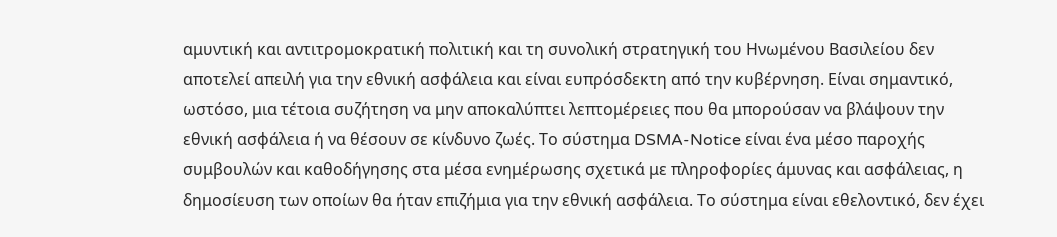αμυντική και αντιτρομοκρατική πολιτική και τη συνολική στρατηγική του Ηνωμένου Βασιλείου δεν αποτελεί απειλή για την εθνική ασφάλεια και είναι ευπρόσδεκτη από την κυβέρνηση. Είναι σημαντικό, ωστόσο, μια τέτοια συζήτηση να μην αποκαλύπτει λεπτομέρειες που θα μπορούσαν να βλάψουν την εθνική ασφάλεια ή να θέσουν σε κίνδυνο ζωές. Το σύστημα DSMA-Notice είναι ένα μέσο παροχής συμβουλών και καθοδήγησης στα μέσα ενημέρωσης σχετικά με πληροφορίες άμυνας και ασφάλειας, η δημοσίευση των οποίων θα ήταν επιζήμια για την εθνική ασφάλεια. Το σύστημα είναι εθελοντικό, δεν έχει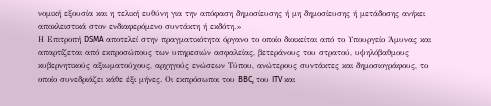νομική εξουσία και η τελική ευθύνη για την απόφαση δημοσίευσης ή μη δημοσίευσης ή μετάδοσης ανήκει αποκλειστικά στον ενδιαφερόμενο συντάκτη ή εκδότη.»
Η Επιτροπή DSMA αποτελεί στην πραγματικότητα όργανο το οποίο διοικείται από το Υπουργείο Άμυνας και απαρτίζεται από εκπροσώπους των υπηρεσιών ασφαλείας, βετεράνους του στρατού, υψηλόβαθμους κυβερνητικούς αξιωματούχους, αρχηγούς ενώσεων Τύπου, ανώτερους συντάκτες και δημοσιογράφους, το οποίο συνεδριάζει κάθε έξι μήνες. Οι εκπρόσωποι του BBC, του ITV και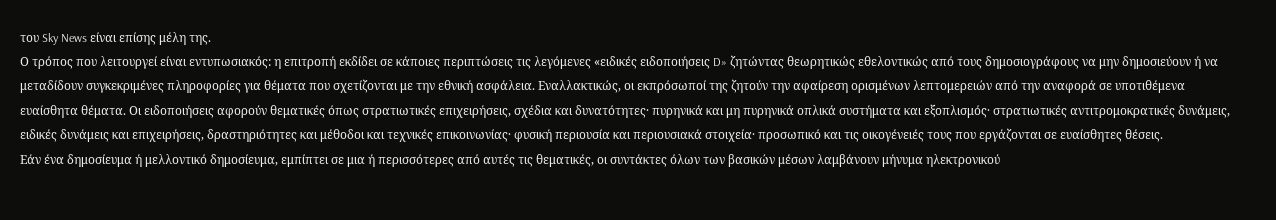του Sky News είναι επίσης μέλη της.
Ο τρόπος που λειτουργεί είναι εντυπωσιακός: η επιτροπή εκδίδει σε κάποιες περιπτώσεις τις λεγόμενες «ειδικές ειδοποιήσεις D» ζητώντας θεωρητικώς εθελοντικώς από τους δημοσιογράφους να μην δημοσιεύουν ή να μεταδίδουν συγκεκριμένες πληροφορίες για θέματα που σχετίζονται με την εθνική ασφάλεια. Εναλλακτικώς, οι εκπρόσωποί της ζητούν την αφαίρεση ορισμένων λεπτομερειών από την αναφορά σε υποτιθέμενα ευαίσθητα θέματα. Οι ειδοποιήσεις αφορούν θεματικές όπως στρατιωτικές επιχειρήσεις, σχέδια και δυνατότητες· πυρηνικά και μη πυρηνικά οπλικά συστήματα και εξοπλισμός· στρατιωτικές αντιτρομοκρατικές δυνάμεις, ειδικές δυνάμεις και επιχειρήσεις, δραστηριότητες και μέθοδοι και τεχνικές επικοινωνίας· φυσική περιουσία και περιουσιακά στοιχεία· προσωπικό και τις οικογένειές τους που εργάζονται σε ευαίσθητες θέσεις.
Εάν ένα δημοσίευμα ή μελλοντικό δημοσίευμα, εμπίπτει σε μια ή περισσότερες από αυτές τις θεματικές, οι συντάκτες όλων των βασικών μέσων λαμβάνουν μήνυμα ηλεκτρονικού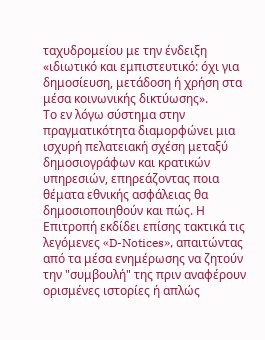ταχυδρομείου με την ένδειξη «ιδιωτικό και εμπιστευτικό: όχι για δημοσίευση, μετάδοση ή χρήση στα μέσα κοινωνικής δικτύωσης».
Το εν λόγω σύστημα στην πραγματικότητα διαμορφώνει μια ισχυρή πελατειακή σχέση μεταξύ δημοσιογράφων και κρατικών υπηρεσιών, επηρεάζοντας ποια θέματα εθνικής ασφάλειας θα δημοσιοποιηθούν και πώς. Η Επιτροπή εκδίδει επίσης τακτικά τις λεγόμενες «D-Notices», απαιτώντας από τα μέσα ενημέρωσης να ζητούν την "συμβουλή" της πριν αναφέρουν ορισμένες ιστορίες ή απλώς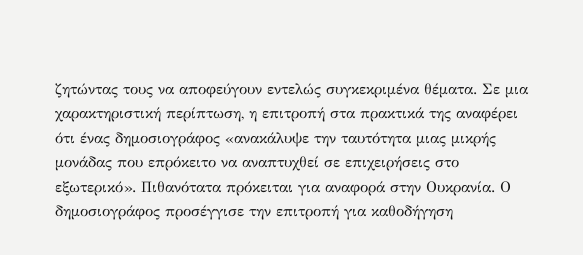ζητώντας τους να αποφεύγουν εντελώς συγκεκριμένα θέματα. Σε μια χαρακτηριστική περίπτωση, η επιτροπή στα πρακτικά της αναφέρει ότι ένας δημοσιογράφος «ανακάλυψε την ταυτότητα μιας μικρής μονάδας που επρόκειτο να αναπτυχθεί σε επιχειρήσεις στο εξωτερικό». Πιθανότατα πρόκειται για αναφορά στην Ουκρανία. Ο δημοσιογράφος προσέγγισε την επιτροπή για καθοδήγηση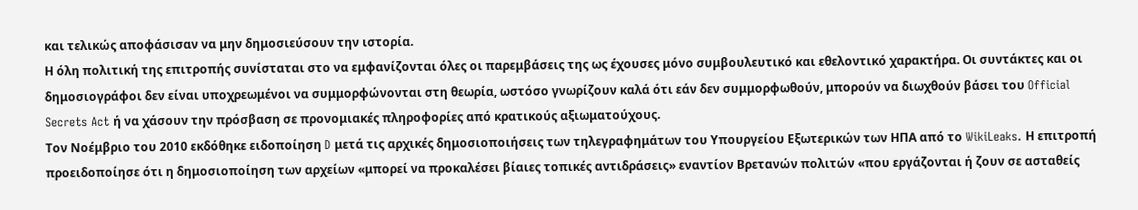και τελικώς αποφάσισαν να μην δημοσιεύσουν την ιστορία.
Η όλη πολιτική της επιτροπής συνίσταται στο να εμφανίζονται όλες οι παρεμβάσεις της ως έχουσες μόνο συμβουλευτικό και εθελοντικό χαρακτήρα. Οι συντάκτες και οι δημοσιογράφοι δεν είναι υποχρεωμένοι να συμμορφώνονται στη θεωρία, ωστόσο γνωρίζουν καλά ότι εάν δεν συμμορφωθούν, μπορούν να διωχθούν βάσει του Official Secrets Act ή να χάσουν την πρόσβαση σε προνομιακές πληροφορίες από κρατικούς αξιωματούχους.
Τον Νοέμβριο του 2010 εκδόθηκε ειδοποίηση D μετά τις αρχικές δημοσιοποιήσεις των τηλεγραφημάτων του Υπουργείου Εξωτερικών των ΗΠΑ από το WikiLeaks. Η επιτροπή προειδοποίησε ότι η δημοσιοποίηση των αρχείων «μπορεί να προκαλέσει βίαιες τοπικές αντιδράσεις» εναντίον Βρετανών πολιτών «που εργάζονται ή ζουν σε ασταθείς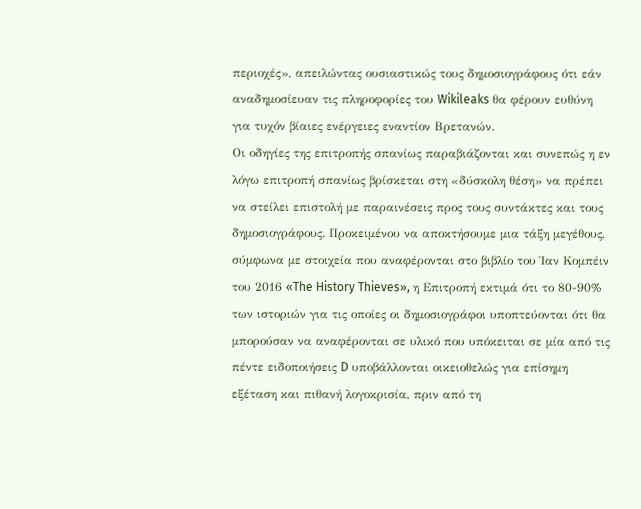περιοχές», απειλώντας ουσιαστικώς τους δημοσιογράφους ότι εάν αναδημοσίευαν τις πληροφορίες του Wikileaks θα φέρουν ευθύνη για τυχόν βίαιες ενέργειες εναντίον Βρετανών.
Οι οδηγίες της επιτροπής σπανίως παραβιάζονται και συνεπώς η εν λόγω επιτροπή σπανίως βρίσκεται στη «δύσκολη θέση» να πρέπει να στείλει επιστολή με παραινέσεις προς τους συντάκτες και τους δημοσιογράφους. Προκειμένου να αποκτήσουμε μια τάξη μεγέθους, σύμφωνα με στοιχεία που αναφέρονται στο βιβλίο του Ίαν Κομπέιν του 2016 «The History Thieves», η Επιτροπή εκτιμά ότι το 80-90% των ιστοριών για τις οποίες οι δημοσιογράφοι υποπτεύονται ότι θα μπορούσαν να αναφέρονται σε υλικό που υπόκειται σε μία από τις πέντε ειδοποιήσεις D υποβάλλονται οικειοθελώς για επίσημη εξέταση και πιθανή λογοκρισία, πριν από τη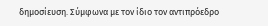δημοσίευση. Σύμφωνα με τον ίδιο τον αντιπρόεδρο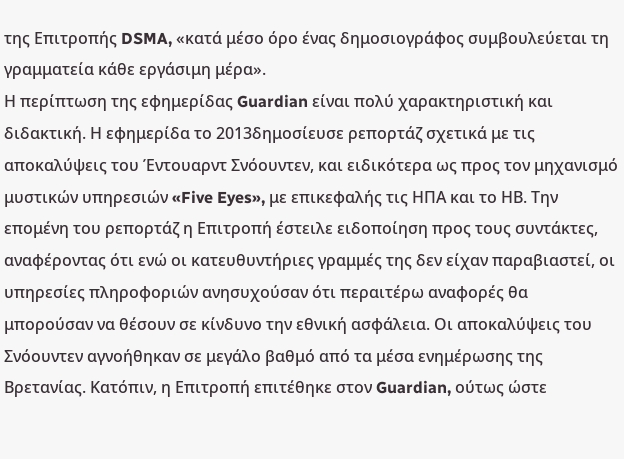της Επιτροπής DSMA, «κατά μέσο όρο ένας δημοσιογράφος συμβουλεύεται τη γραμματεία κάθε εργάσιμη μέρα».
Η περίπτωση της εφημερίδας Guardian είναι πολύ χαρακτηριστική και διδακτική. Η εφημερίδα το 2013δημοσίευσε ρεπορτάζ σχετικά με τις αποκαλύψεις του Έντουαρντ Σνόουντεν, και ειδικότερα ως προς τον μηχανισμό μυστικών υπηρεσιών «Five Eyes», με επικεφαλής τις ΗΠΑ και το ΗΒ. Την επομένη του ρεπορτάζ η Επιτροπή έστειλε ειδοποίηση προς τους συντάκτες, αναφέροντας ότι ενώ οι κατευθυντήριες γραμμές της δεν είχαν παραβιαστεί, οι υπηρεσίες πληροφοριών ανησυχούσαν ότι περαιτέρω αναφορές θα μπορούσαν να θέσουν σε κίνδυνο την εθνική ασφάλεια. Οι αποκαλύψεις του Σνόουντεν αγνοήθηκαν σε μεγάλο βαθμό από τα μέσα ενημέρωσης της Βρετανίας. Κατόπιν, η Επιτροπή επιτέθηκε στον Guardian, ούτως ώστε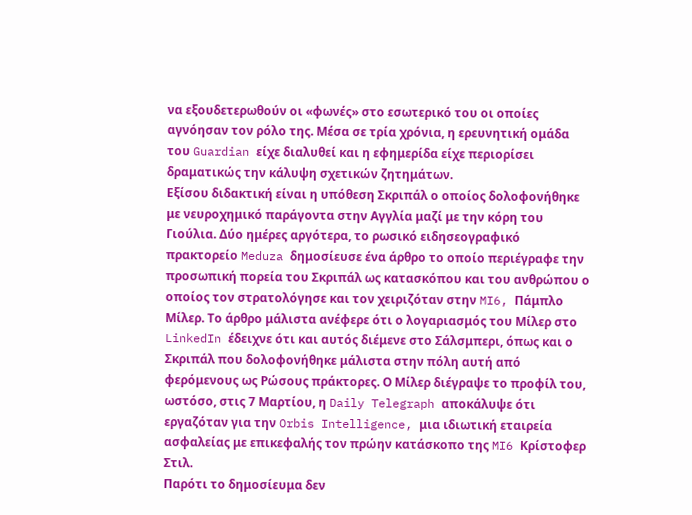να εξουδετερωθούν οι «φωνές» στο εσωτερικό του οι οποίες αγνόησαν τον ρόλο της. Μέσα σε τρία χρόνια, η ερευνητική ομάδα του Guardian είχε διαλυθεί και η εφημερίδα είχε περιορίσει δραματικώς την κάλυψη σχετικών ζητημάτων.
Εξίσου διδακτική είναι η υπόθεση Σκριπάλ ο οποίος δολοφονήθηκε με νευροχημικό παράγοντα στην Αγγλία μαζί με την κόρη του Γιούλια. Δύο ημέρες αργότερα, το ρωσικό ειδησεογραφικό πρακτορείο Meduza δημοσίευσε ένα άρθρο το οποίο περιέγραφε την προσωπική πορεία του Σκριπάλ ως κατασκόπου και του ανθρώπου ο οποίος τον στρατολόγησε και τον χειριζόταν στην MI6, Πάμπλο Μίλερ. Το άρθρο μάλιστα ανέφερε ότι ο λογαριασμός του Μίλερ στο LinkedIn έδειχνε ότι και αυτός διέμενε στο Σάλσμπερι, όπως και ο Σκριπάλ που δολοφονήθηκε μάλιστα στην πόλη αυτή από φερόμενους ως Ρώσους πράκτορες. Ο Μίλερ διέγραψε το προφίλ του, ωστόσο, στις 7 Μαρτίου, η Daily Telegraph αποκάλυψε ότι εργαζόταν για την Orbis Intelligence, μια ιδιωτική εταιρεία ασφαλείας με επικεφαλής τον πρώην κατάσκοπο της MI6 Κρίστοφερ Στιλ.
Παρότι το δημοσίευμα δεν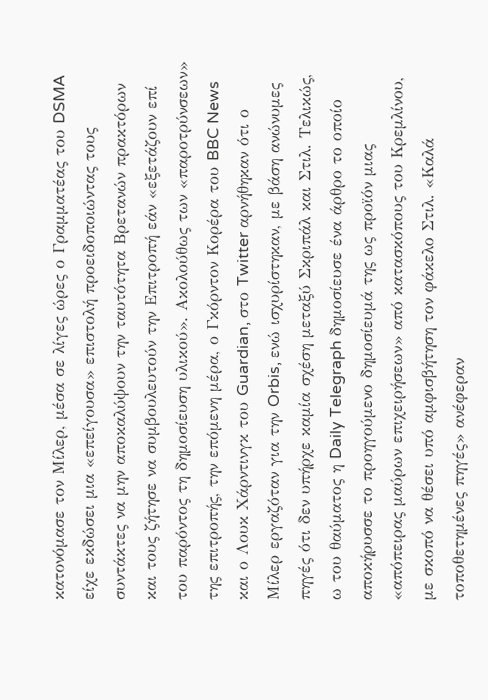κατονόμασε τον Μίλερ, μέσα σε λίγες ώρες ο Γραμματέας του DSMA είχε εκδώσει μια «επείγουσα» επιστολή προειδοποιώντας τους συντάκτες να μην αποκαλύψουν την ταυτότητα Βρετανών πρακτόρων και τους ζήτησε να συμβουλευτούν την Επιτροπή εάν «εξετάζουν επί
του παρόντος τη δημοσίευση υλικού». Ακολούθως των «παροτρύνσεων» της επιτροπής, την επόμενη μέρα, ο Γκόρντον Κορέρα του BBC News και ο Λουκ Χάρντινγκ του Guardian, στο Twitter αρνήθηκαν ότι ο Μίλερ εργαζόταν για την Orbis, ενώ ισχυρίστηκαν, με βάση ανώνυμες πηγές ότι δεν υπήρχε καμία σχέση μεταξύ Σκριπάλ και Στιλ. Τελικώς, ω του θαύματος η Daily Telegraph δημοσίευσε ένα άρθρο το οποίο αποκήρυσσε το προηγούμενο δημοσίευμά της ως προϊόν μιας «απόπειρας μαύρων επιχειρήσεων» από κατασκόπους του Κρεμλίνου, με σκοπό να θέσει υπό αμφισβήτηση τον φάκελο Στιλ. «Καλά τοποθετημένες πηγές» ανέφεραν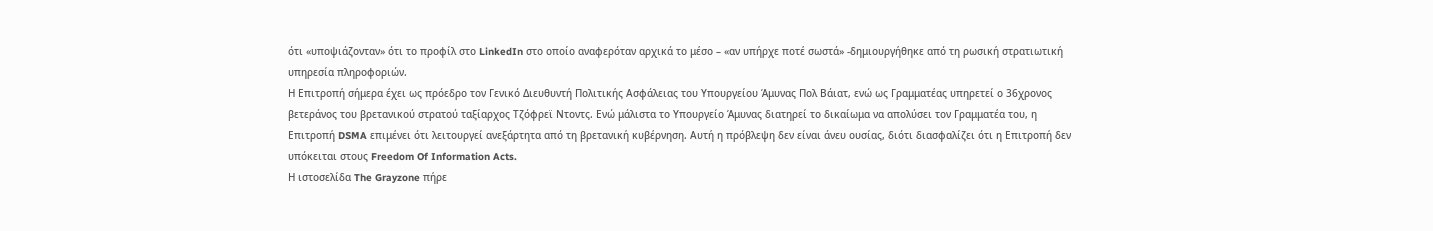ότι «υποψιάζονταν» ότι το προφίλ στο LinkedIn στο οποίο αναφερόταν αρχικά το μέσο – «αν υπήρχε ποτέ σωστά» -δημιουργήθηκε από τη ρωσική στρατιωτική υπηρεσία πληροφοριών.
Η Επιτροπή σήμερα έχει ως πρόεδρο τον Γενικό Διευθυντή Πολιτικής Ασφάλειας του Υπουργείου Άμυνας Πολ Βάιατ, ενώ ως Γραμματέας υπηρετεί ο 36χρονος βετεράνος του βρετανικού στρατού ταξίαρχος Τζόφρεϊ Ντοντς. Ενώ μάλιστα το Υπουργείο Άμυνας διατηρεί το δικαίωμα να απολύσει τον Γραμματέα του, η Επιτροπή DSMA επιμένει ότι λειτουργεί ανεξάρτητα από τη βρετανική κυβέρνηση. Αυτή η πρόβλεψη δεν είναι άνευ ουσίας, διότι διασφαλίζει ότι η Επιτροπή δεν υπόκειται στους Freedom Of Information Acts.
Η ιστοσελίδα The Grayzone πήρε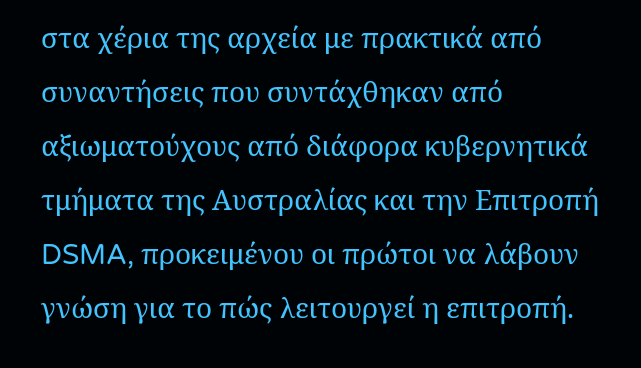στα χέρια της αρχεία με πρακτικά από συναντήσεις που συντάχθηκαν από αξιωματούχους από διάφορα κυβερνητικά τμήματα της Αυστραλίας και την Επιτροπή DSMA, προκειμένου οι πρώτοι να λάβουν γνώση για το πώς λειτουργεί η επιτροπή.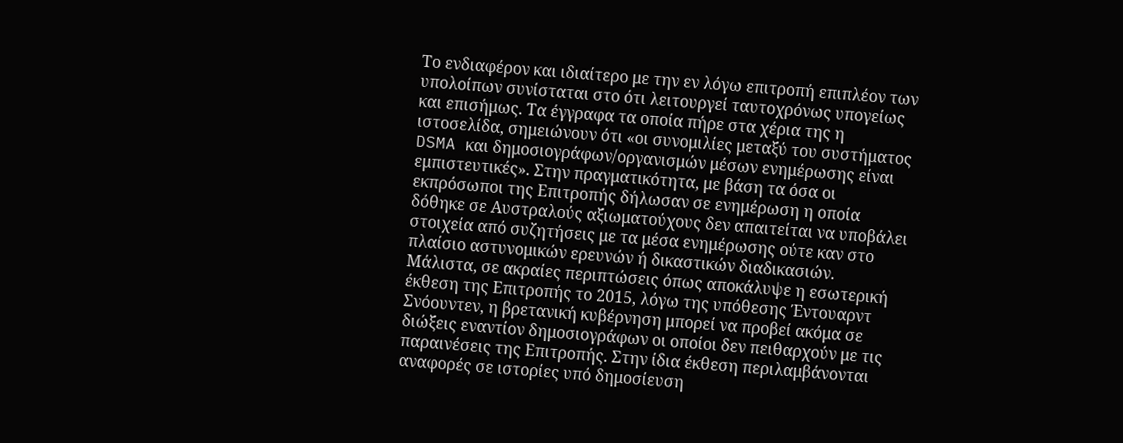Το ενδιαφέρον και ιδιαίτερο με την εν λόγω επιτροπή επιπλέον των υπολοίπων συνίσταται στο ότι λειτουργεί ταυτοχρόνως υπογείως και επισήμως. Τα έγγραφα τα οποία πήρε στα χέρια της η ιστοσελίδα, σημειώνουν ότι «οι συνομιλίες μεταξύ του συστήματος DSMA και δημοσιογράφων/οργανισμών μέσων ενημέρωσης είναι εμπιστευτικές». Στην πραγματικότητα, με βάση τα όσα οι εκπρόσωποι της Επιτροπής δήλωσαν σε ενημέρωση η οποία δόθηκε σε Αυστραλούς αξιωματούχους δεν απαιτείται να υποβάλει στοιχεία από συζητήσεις με τα μέσα ενημέρωσης ούτε καν στο πλαίσιο αστυνομικών ερευνών ή δικαστικών διαδικασιών.
Μάλιστα, σε ακραίες περιπτώσεις όπως αποκάλυψε η εσωτερική έκθεση της Επιτροπής το 2015, λόγω της υπόθεσης Έντουαρντ Σνόουντεν, η βρετανική κυβέρνηση μπορεί να προβεί ακόμα σε διώξεις εναντίον δημοσιογράφων οι οποίοι δεν πειθαρχούν με τις παραινέσεις της Επιτροπής. Στην ίδια έκθεση περιλαμβάνονται αναφορές σε ιστορίες υπό δημοσίευση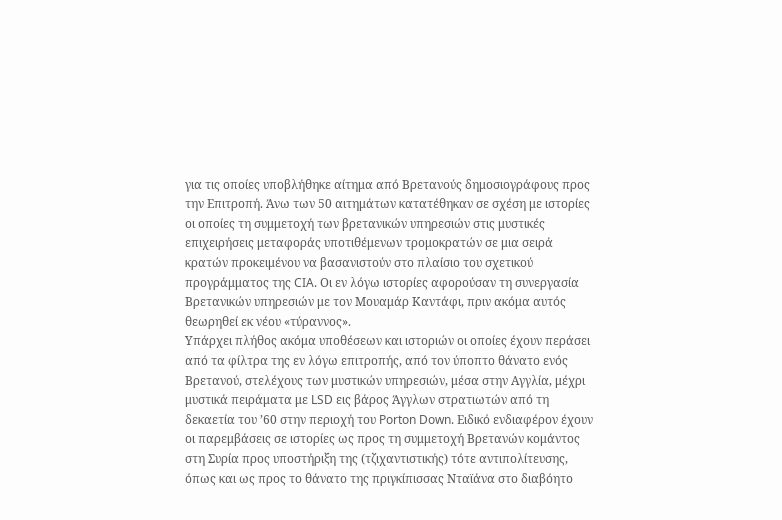για τις οποίες υποβλήθηκε αίτημα από Βρετανούς δημοσιογράφους προς την Επιτροπή. Άνω των 50 αιτημάτων κατατέθηκαν σε σχέση με ιστορίες οι οποίες τη συμμετοχή των βρετανικών υπηρεσιών στις μυστικές επιχειρήσεις μεταφοράς υποτιθέμενων τρομοκρατών σε μια σειρά κρατών προκειμένου να βασανιστούν στο πλαίσιο του σχετικού προγράμματος της CIA. Οι εν λόγω ιστορίες αφορούσαν τη συνεργασία Βρετανικών υπηρεσιών με τον Μουαμάρ Καντάφι, πριν ακόμα αυτός θεωρηθεί εκ νέου «τύραννος».
Υπάρχει πλήθος ακόμα υποθέσεων και ιστοριών οι οποίες έχουν περάσει από τα φίλτρα της εν λόγω επιτροπής, από τον ύποπτο θάνατο ενός Βρετανού, στελέχους των μυστικών υπηρεσιών, μέσα στην Αγγλία, μέχρι μυστικά πειράματα με LSD εις βάρος Άγγλων στρατιωτών από τη δεκαετία του ’60 στην περιοχή του Porton Down. Ειδικό ενδιαφέρον έχουν οι παρεμβάσεις σε ιστορίες ως προς τη συμμετοχή Βρετανών κομάντος στη Συρία προς υποστήριξη της (τζιχαντιστικής) τότε αντιπολίτευσης, όπως και ως προς το θάνατο της πριγκίπισσας Νταϊάνα στο διαβόητο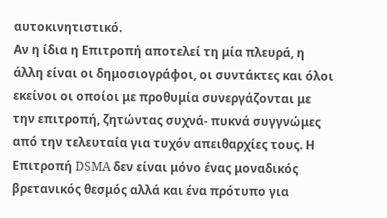αυτοκινητιστικό.
Αν η ίδια η Επιτροπή αποτελεί τη μία πλευρά, η άλλη είναι οι δημοσιογράφοι, οι συντάκτες και όλοι εκείνοι οι οποίοι με προθυμία συνεργάζονται με την επιτροπή, ζητώντας συχνά- πυκνά συγγνώμες από την τελευταία για τυχόν απειθαρχίες τους. Η Επιτροπή DSMA δεν είναι μόνο ένας μοναδικός βρετανικός θεσμός αλλά και ένα πρότυπο για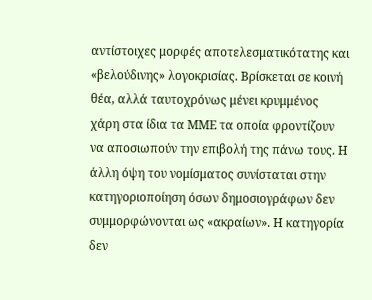αντίστοιχες μορφές αποτελεσματικότατης και «βελούδινης» λογοκρισίας. Βρίσκεται σε κοινή θέα, αλλά ταυτοχρόνως μένει κρυμμένος χάρη στα ίδια τα ΜΜΕ τα οποία φροντίζουν να αποσιωπούν την επιβολή της πάνω τους. Η άλλη όψη του νομίσματος συνίσταται στην κατηγοριοποίηση όσων δημοσιογράφων δεν συμμορφώνονται ως «ακραίων». Η κατηγορία δεν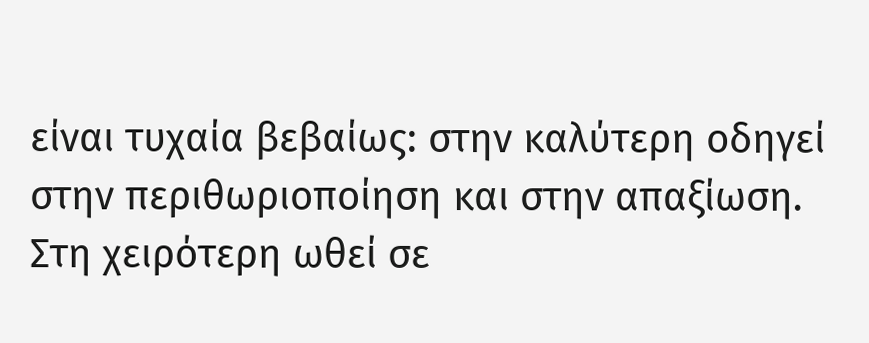είναι τυχαία βεβαίως: στην καλύτερη οδηγεί στην περιθωριοποίηση και στην απαξίωση. Στη χειρότερη ωθεί σε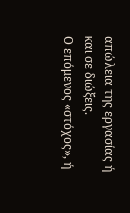απώλεια της εργασίας ή και σε διώξεις.
Ο επόμενος «στόχος», ή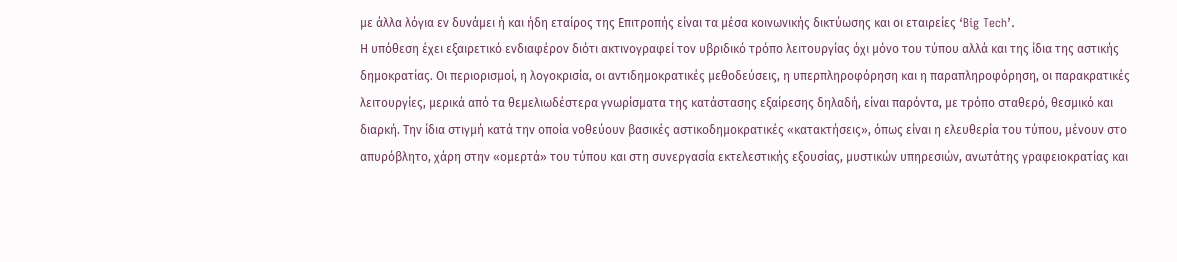με άλλα λόγια εν δυνάμει ή και ήδη εταίρος της Επιτροπής είναι τα μέσα κοινωνικής δικτύωσης και οι εταιρείες ‘Big Tech’.
Η υπόθεση έχει εξαιρετικό ενδιαφέρον διότι ακτινογραφεί τον υβριδικό τρόπο λειτουργίας όχι μόνο του τύπου αλλά και της ίδια της αστικής δημοκρατίας. Οι περιορισμοί, η λογοκρισία, οι αντιδημοκρατικές μεθοδεύσεις, η υπερπληροφόρηση και η παραπληροφόρηση, οι παρακρατικές λειτουργίες, μερικά από τα θεμελιωδέστερα γνωρίσματα της κατάστασης εξαίρεσης δηλαδή, είναι παρόντα, με τρόπο σταθερό, θεσμικό και διαρκή. Την ίδια στιγμή κατά την οποία νοθεύουν βασικές αστικοδημοκρατικές «κατακτήσεις», όπως είναι η ελευθερία του τύπου, μένουν στο απυρόβλητο, χάρη στην «ομερτά» του τύπου και στη συνεργασία εκτελεστικής εξουσίας, μυστικών υπηρεσιών, ανωτάτης γραφειοκρατίας και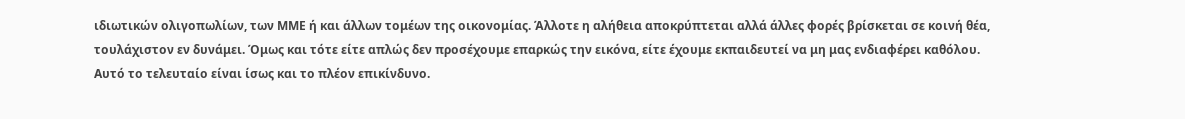ιδιωτικών ολιγοπωλίων, των ΜΜΕ ή και άλλων τομέων της οικονομίας. Άλλοτε η αλήθεια αποκρύπτεται αλλά άλλες φορές βρίσκεται σε κοινή θέα, τουλάχιστον εν δυνάμει. Όμως και τότε είτε απλώς δεν προσέχουμε επαρκώς την εικόνα, είτε έχουμε εκπαιδευτεί να μη μας ενδιαφέρει καθόλου. Αυτό το τελευταίο είναι ίσως και το πλέον επικίνδυνο.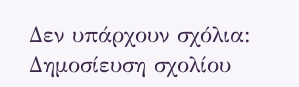Δεν υπάρχουν σχόλια:
Δημοσίευση σχολίου